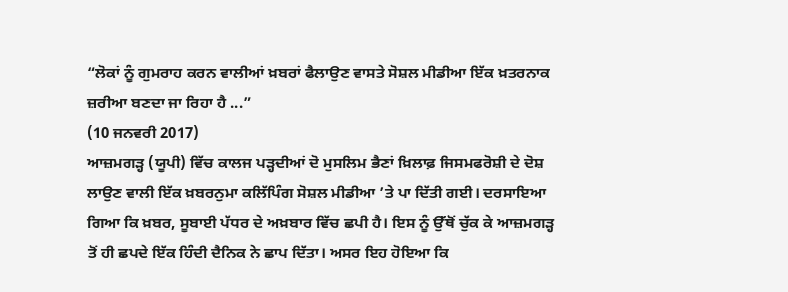“ਲੋਕਾਂ ਨੂੰ ਗੁਮਰਾਹ ਕਰਨ ਵਾਲੀਆਂ ਖ਼ਬਰਾਂ ਫੈਲਾਉਣ ਵਾਸਤੇ ਸੋਸ਼ਲ ਮੀਡੀਆ ਇੱਕ ਖ਼ਤਰਨਾਕ ਜ਼ਰੀਆ ਬਣਦਾ ਜਾ ਰਿਹਾ ਹੈ ...”
(10 ਜਨਵਰੀ 2017)
ਆਜ਼ਮਗੜ੍ਹ (ਯੂਪੀ) ਵਿੱਚ ਕਾਲਜ ਪੜ੍ਹਦੀਆਂ ਦੋ ਮੁਸਲਿਮ ਭੈਣਾਂ ਖ਼ਿਲਾਫ਼ ਜਿਸਮਫਰੋਸ਼ੀ ਦੇ ਦੋਸ਼ ਲਾਉਣ ਵਾਲੀ ਇੱਕ ਖ਼ਬਰਨੁਮਾ ਕਲਿੱਪਿੰਗ ਸੋਸ਼ਲ ਮੀਡੀਆ ’ਤੇ ਪਾ ਦਿੱਤੀ ਗਈ। ਦਰਸਾਇਆ ਗਿਆ ਕਿ ਖ਼ਬਰ, ਸੂਬਾਈ ਪੱਧਰ ਦੇ ਅਖ਼ਬਾਰ ਵਿੱਚ ਛਪੀ ਹੈ। ਇਸ ਨੂੰ ਉੱਥੋਂ ਚੁੱਕ ਕੇ ਆਜ਼ਮਗੜ੍ਹ ਤੋਂ ਹੀ ਛਪਦੇ ਇੱਕ ਹਿੰਦੀ ਦੈਨਿਕ ਨੇ ਛਾਪ ਦਿੱਤਾ। ਅਸਰ ਇਹ ਹੋਇਆ ਕਿ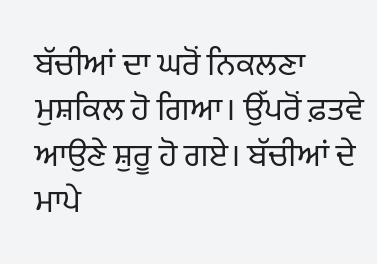ਬੱਚੀਆਂ ਦਾ ਘਰੋਂ ਨਿਕਲਣਾ ਮੁਸ਼ਕਿਲ ਹੋ ਗਿਆ। ਉੱਪਰੋਂ ਫ਼ਤਵੇ ਆਉਣੇ ਸ਼ੁਰੂ ਹੋ ਗਏ। ਬੱਚੀਆਂ ਦੇ ਮਾਪੇ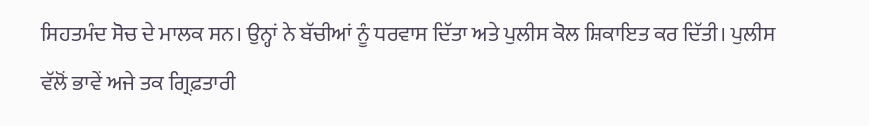ਸਿਹਤਮੰਦ ਸੋਚ ਦੇ ਮਾਲਕ ਸਨ। ਉਨ੍ਹਾਂ ਨੇ ਬੱਚੀਆਂ ਨੂੰ ਧਰਵਾਸ ਦਿੱਤਾ ਅਤੇ ਪੁਲੀਸ ਕੋਲ ਸ਼ਿਕਾਇਤ ਕਰ ਦਿੱਤੀ। ਪੁਲੀਸ ਵੱਲੋਂ ਭਾਵੇਂ ਅਜੇ ਤਕ ਗ੍ਰਿਫ਼ਤਾਰੀ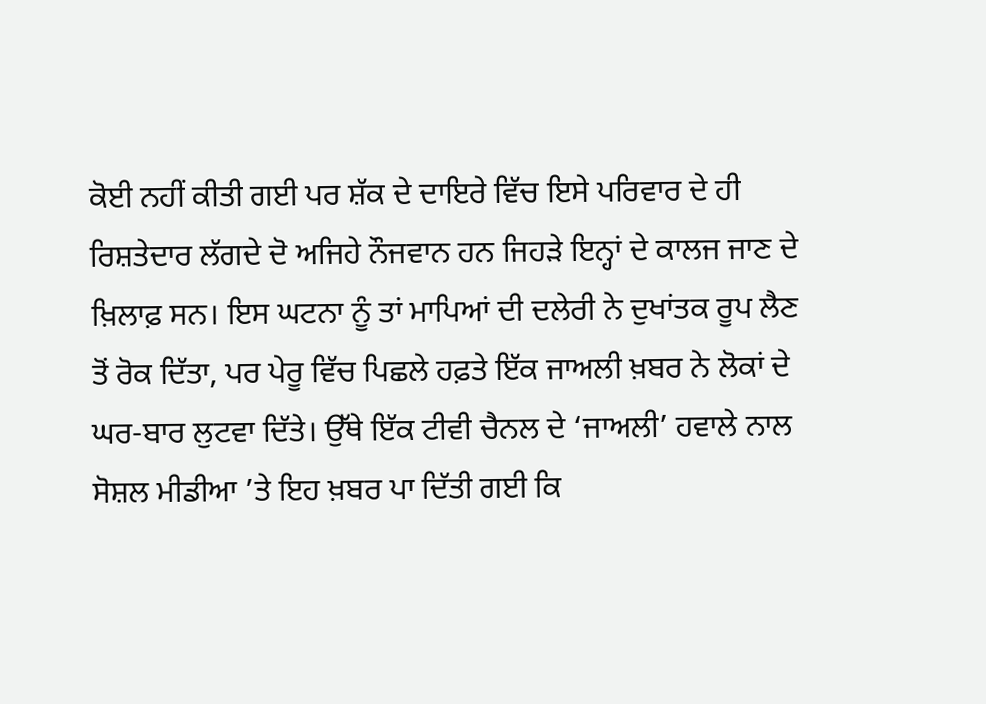ਕੋਈ ਨਹੀਂ ਕੀਤੀ ਗਈ ਪਰ ਸ਼ੱਕ ਦੇ ਦਾਇਰੇ ਵਿੱਚ ਇਸੇ ਪਰਿਵਾਰ ਦੇ ਹੀ ਰਿਸ਼ਤੇਦਾਰ ਲੱਗਦੇ ਦੋ ਅਜਿਹੇ ਨੌਜਵਾਨ ਹਨ ਜਿਹੜੇ ਇਨ੍ਹਾਂ ਦੇ ਕਾਲਜ ਜਾਣ ਦੇ ਖ਼ਿਲਾਫ਼ ਸਨ। ਇਸ ਘਟਨਾ ਨੂੰ ਤਾਂ ਮਾਪਿਆਂ ਦੀ ਦਲੇਰੀ ਨੇ ਦੁਖਾਂਤਕ ਰੂਪ ਲੈਣ ਤੋਂ ਰੋਕ ਦਿੱਤਾ, ਪਰ ਪੇਰੂ ਵਿੱਚ ਪਿਛਲੇ ਹਫ਼ਤੇ ਇੱਕ ਜਾਅਲੀ ਖ਼ਬਰ ਨੇ ਲੋਕਾਂ ਦੇ ਘਰ-ਬਾਰ ਲੁਟਵਾ ਦਿੱਤੇ। ਉੱਥੇ ਇੱਕ ਟੀਵੀ ਚੈਨਲ ਦੇ ‘ਜਾਅਲੀ’ ਹਵਾਲੇ ਨਾਲ ਸੋਸ਼ਲ ਮੀਡੀਆ ’ਤੇ ਇਹ ਖ਼ਬਰ ਪਾ ਦਿੱਤੀ ਗਈ ਕਿ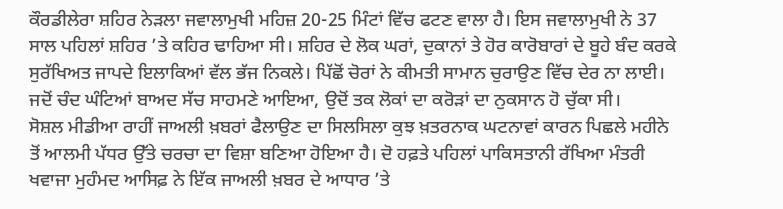ਕੌਰਡੀਲੇਰਾ ਸ਼ਹਿਰ ਨੇੜਲਾ ਜਵਾਲਾਮੁਖੀ ਮਹਿਜ਼ 20-25 ਮਿੰਟਾਂ ਵਿੱਚ ਫਟਣ ਵਾਲਾ ਹੈ। ਇਸ ਜਵਾਲਾਮੁਖੀ ਨੇ 37 ਸਾਲ ਪਹਿਲਾਂ ਸ਼ਹਿਰ ’ਤੇ ਕਹਿਰ ਢਾਹਿਆ ਸੀ। ਸ਼ਹਿਰ ਦੇ ਲੋਕ ਘਰਾਂ, ਦੁਕਾਨਾਂ ਤੇ ਹੋਰ ਕਾਰੋਬਾਰਾਂ ਦੇ ਬੂਹੇ ਬੰਦ ਕਰਕੇ ਸੁਰੱਖਿਅਤ ਜਾਪਦੇ ਇਲਾਕਿਆਂ ਵੱਲ ਭੱਜ ਨਿਕਲੇ। ਪਿੱਛੋਂ ਚੋਰਾਂ ਨੇ ਕੀਮਤੀ ਸਾਮਾਨ ਚੁਰਾਉਣ ਵਿੱਚ ਦੇਰ ਨਾ ਲਾਈ। ਜਦੋਂ ਚੰਦ ਘੰਟਿਆਂ ਬਾਅਦ ਸੱਚ ਸਾਹਮਣੇ ਆਇਆ, ਉਦੋਂ ਤਕ ਲੋਕਾਂ ਦਾ ਕਰੋੜਾਂ ਦਾ ਨੁਕਸਾਨ ਹੋ ਚੁੱਕਾ ਸੀ।
ਸੋਸ਼ਲ ਮੀਡੀਆ ਰਾਹੀਂ ਜਾਅਲੀ ਖ਼ਬਰਾਂ ਫੈਲਾਉਣ ਦਾ ਸਿਲਸਿਲਾ ਕੁਝ ਖ਼ਤਰਨਾਕ ਘਟਨਾਵਾਂ ਕਾਰਨ ਪਿਛਲੇ ਮਹੀਨੇ ਤੋਂ ਆਲਮੀ ਪੱਧਰ ਉੱਤੇ ਚਰਚਾ ਦਾ ਵਿਸ਼ਾ ਬਣਿਆ ਹੋਇਆ ਹੈ। ਦੋ ਹਫ਼ਤੇ ਪਹਿਲਾਂ ਪਾਕਿਸਤਾਨੀ ਰੱਖਿਆ ਮੰਤਰੀ ਖਵਾਜਾ ਮੁਹੰਮਦ ਆਸਿਫ਼ ਨੇ ਇੱਕ ਜਾਅਲੀ ਖ਼ਬਰ ਦੇ ਆਧਾਰ ’ਤੇ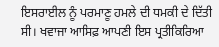ਇਸਰਾਈਲ ਨੂੰ ਪਰਮਾਣੂ ਹਮਲੇ ਦੀ ਧਮਕੀ ਦੇ ਦਿੱਤੀ ਸੀ। ਖਵਾਜਾ ਆਸਿਫ਼ ਆਪਣੀ ਇਸ ਪ੍ਰਤੀਕਿਰਿਆ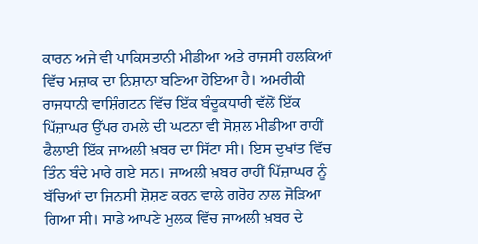ਕਾਰਨ ਅਜੇ ਵੀ ਪਾਕਿਸਤਾਨੀ ਮੀਡੀਆ ਅਤੇ ਰਾਜਸੀ ਹਲਕਿਆਂ ਵਿੱਚ ਮਜ਼ਾਕ ਦਾ ਨਿਸ਼ਾਨਾ ਬਣਿਆ ਹੋਇਆ ਹੈ। ਅਮਰੀਕੀ ਰਾਜਧਾਨੀ ਵਾਸ਼ਿੰਗਟਨ ਵਿੱਚ ਇੱਕ ਬੰਦੂਕਧਾਰੀ ਵੱਲੋਂ ਇੱਕ ਪਿੱਜ਼ਾਘਰ ਉੱਪਰ ਹਮਲੇ ਦੀ ਘਟਨਾ ਵੀ ਸੋਸ਼ਲ ਮੀਡੀਆ ਰਾਹੀਂ ਫੈਲਾਈ ਇੱਕ ਜਾਅਲੀ ਖ਼ਬਰ ਦਾ ਸਿੱਟਾ ਸੀ। ਇਸ ਦੁਖਾਂਤ ਵਿੱਚ ਤਿੰਨ ਬੰਦੇ ਮਾਰੇ ਗਏ ਸਨ। ਜਾਅਲੀ ਖ਼ਬਰ ਰਾਹੀਂ ਪਿੱਜ਼ਾਘਰ ਨੂੰ ਬੱਚਿਆਂ ਦਾ ਜਿਨਸੀ ਸ਼ੋਸ਼ਣ ਕਰਨ ਵਾਲੇ ਗਰੋਹ ਨਾਲ ਜੋੜਿਆ ਗਿਆ ਸੀ। ਸਾਡੇ ਆਪਣੇ ਮੁਲਕ ਵਿੱਚ ਜਾਅਲੀ ਖ਼ਬਰ ਦੇ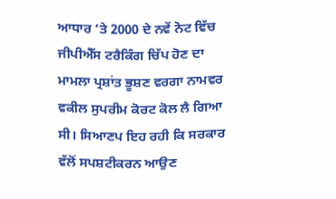ਆਧਾਰ ’ਤੇ 2000 ਦੇ ਨਵੇਂ ਨੋਟ ਵਿੱਚ ਜੀਪੀਐੱਸ ਟਰੈਕਿੰਗ ਚਿੱਪ ਹੋਣ ਦਾ ਮਾਮਲਾ ਪ੍ਰਸ਼ਾਂਤ ਭੂਸ਼ਣ ਵਰਗਾ ਨਾਮਵਰ ਵਕੀਲ ਸੁਪਰੀਮ ਕੋਰਟ ਕੋਲ ਲੈ ਗਿਆ ਸੀ। ਸਿਆਣਪ ਇਹ ਰਹੀ ਕਿ ਸਰਕਾਰ ਵੱਲੋਂ ਸਪਸ਼ਟੀਕਰਨ ਆਉਣ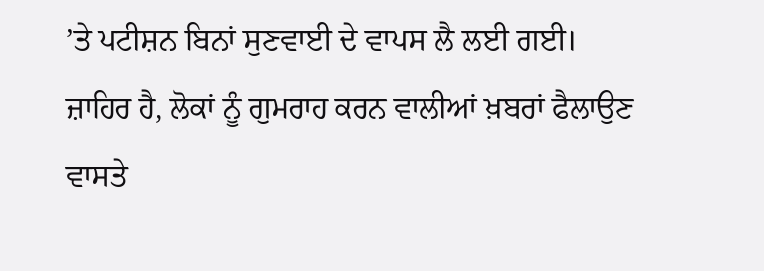’ਤੇ ਪਟੀਸ਼ਨ ਬਿਨਾਂ ਸੁਣਵਾਈ ਦੇ ਵਾਪਸ ਲੈ ਲਈ ਗਈ।
ਜ਼ਾਹਿਰ ਹੈ, ਲੋਕਾਂ ਨੂੰ ਗੁਮਰਾਹ ਕਰਨ ਵਾਲੀਆਂ ਖ਼ਬਰਾਂ ਫੈਲਾਉਣ ਵਾਸਤੇ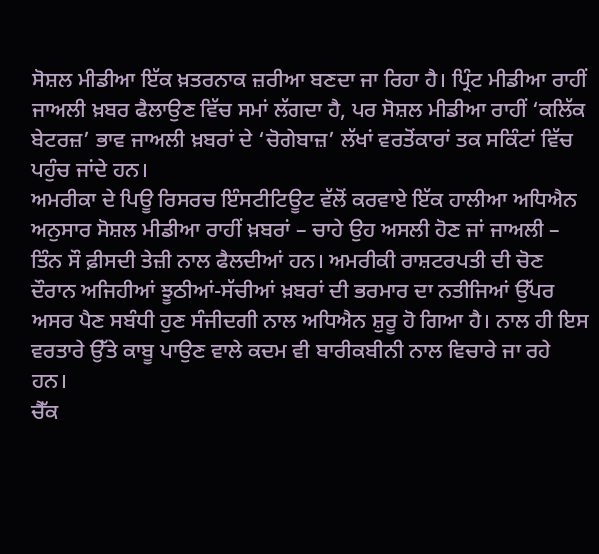ਸੋਸ਼ਲ ਮੀਡੀਆ ਇੱਕ ਖ਼ਤਰਨਾਕ ਜ਼ਰੀਆ ਬਣਦਾ ਜਾ ਰਿਹਾ ਹੈ। ਪ੍ਰਿੰਟ ਮੀਡੀਆ ਰਾਹੀਂ ਜਾਅਲੀ ਖ਼ਬਰ ਫੈਲਾਉਣ ਵਿੱਚ ਸਮਾਂ ਲੱਗਦਾ ਹੈ, ਪਰ ਸੋਸ਼ਲ ਮੀਡੀਆ ਰਾਹੀਂ ‘ਕਲਿੱਕ ਬੇਟਰਜ਼’ ਭਾਵ ਜਾਅਲੀ ਖ਼ਬਰਾਂ ਦੇ ‘ਚੋਗੇਬਾਜ਼’ ਲੱਖਾਂ ਵਰਤੋਂਕਾਰਾਂ ਤਕ ਸਕਿੰਟਾਂ ਵਿੱਚ ਪਹੁੰਚ ਜਾਂਦੇ ਹਨ।
ਅਮਰੀਕਾ ਦੇ ਪਿਊ ਰਿਸਰਚ ਇੰਸਟੀਟਿਊਟ ਵੱਲੋਂ ਕਰਵਾਏ ਇੱਕ ਹਾਲੀਆ ਅਧਿਐਨ ਅਨੁਸਾਰ ਸੋਸ਼ਲ ਮੀਡੀਆ ਰਾਹੀਂ ਖ਼ਬਰਾਂ – ਚਾਹੇ ਉਹ ਅਸਲੀ ਹੋਣ ਜਾਂ ਜਾਅਲੀ – ਤਿੰਨ ਸੌ ਫ਼ੀਸਦੀ ਤੇਜ਼ੀ ਨਾਲ ਫੈਲਦੀਆਂ ਹਨ। ਅਮਰੀਕੀ ਰਾਸ਼ਟਰਪਤੀ ਦੀ ਚੋਣ ਦੌਰਾਨ ਅਜਿਹੀਆਂ ਝੂਠੀਆਂ-ਸੱਚੀਆਂ ਖ਼ਬਰਾਂ ਦੀ ਭਰਮਾਰ ਦਾ ਨਤੀਜਿਆਂ ਉੱਪਰ ਅਸਰ ਪੈਣ ਸਬੰਧੀ ਹੁਣ ਸੰਜੀਦਗੀ ਨਾਲ ਅਧਿਐਨ ਸ਼ੁਰੂ ਹੋ ਗਿਆ ਹੈ। ਨਾਲ ਹੀ ਇਸ ਵਰਤਾਰੇ ਉੱਤੇ ਕਾਬੂ ਪਾਉਣ ਵਾਲੇ ਕਦਮ ਵੀ ਬਾਰੀਕਬੀਨੀ ਨਾਲ ਵਿਚਾਰੇ ਜਾ ਰਹੇ ਹਨ।
ਚੈੱਕ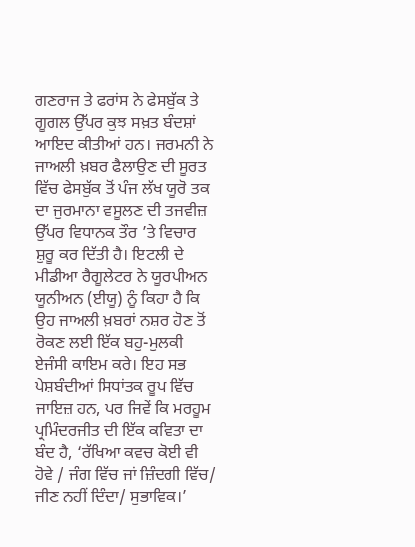ਗਣਰਾਜ ਤੇ ਫਰਾਂਸ ਨੇ ਫੇਸਬੁੱਕ ਤੇ ਗੂਗਲ ਉੱਪਰ ਕੁਝ ਸਖ਼ਤ ਬੰਦਸ਼ਾਂ ਆਇਦ ਕੀਤੀਆਂ ਹਨ। ਜਰਮਨੀ ਨੇ ਜਾਅਲੀ ਖ਼ਬਰ ਫੈਲਾਉਣ ਦੀ ਸੂਰਤ ਵਿੱਚ ਫੇਸਬੁੱਕ ਤੋਂ ਪੰਜ ਲੱਖ ਯੂਰੋ ਤਕ ਦਾ ਜੁਰਮਾਨਾ ਵਸੂਲਣ ਦੀ ਤਜਵੀਜ਼ ਉੱਪਰ ਵਿਧਾਨਕ ਤੌਰ ’ਤੇ ਵਿਚਾਰ ਸ਼ੁਰੂ ਕਰ ਦਿੱਤੀ ਹੈ। ਇਟਲੀ ਦੇ ਮੀਡੀਆ ਰੈਗੂਲੇਟਰ ਨੇ ਯੂਰਪੀਅਨ ਯੂਨੀਅਨ (ਈਯੂ) ਨੂੰ ਕਿਹਾ ਹੈ ਕਿ ਉਹ ਜਾਅਲੀ ਖ਼ਬਰਾਂ ਨਸ਼ਰ ਹੋਣ ਤੋਂ ਰੋਕਣ ਲਈ ਇੱਕ ਬਹੁ-ਮੁਲਕੀ ਏਜੰਸੀ ਕਾਇਮ ਕਰੇ। ਇਹ ਸਭ ਪੇਸ਼ਬੰਦੀਆਂ ਸਿਧਾਂਤਕ ਰੂਪ ਵਿੱਚ ਜਾਇਜ਼ ਹਨ, ਪਰ ਜਿਵੇਂ ਕਿ ਮਰਹੂਮ ਪ੍ਰਮਿੰਦਰਜੀਤ ਦੀ ਇੱਕ ਕਵਿਤਾ ਦਾ ਬੰਦ ਹੈ, ‘ਰੱਖਿਆ ਕਵਚ ਕੋਈ ਵੀ ਹੋਵੇ / ਜੰਗ ਵਿੱਚ ਜਾਂ ਜ਼ਿੰਦਗੀ ਵਿੱਚ/ ਜੀਣ ਨਹੀਂ ਦਿੰਦਾ/ ਸੁਭਾਵਿਕ।’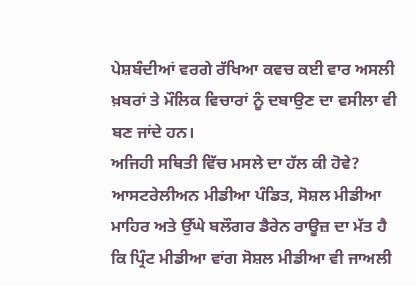ਪੇਸ਼ਬੰਦੀਆਂ ਵਰਗੇ ਰੱਖਿਆ ਕਵਚ ਕਈ ਵਾਰ ਅਸਲੀ ਖ਼ਬਰਾਂ ਤੇ ਮੌਲਿਕ ਵਿਚਾਰਾਂ ਨੂੰ ਦਬਾਉਣ ਦਾ ਵਸੀਲਾ ਵੀ ਬਣ ਜਾਂਦੇ ਹਨ।
ਅਜਿਹੀ ਸਥਿਤੀ ਵਿੱਚ ਮਸਲੇ ਦਾ ਹੱਲ ਕੀ ਹੋਵੇ? ਆਸਟਰੇਲੀਅਨ ਮੀਡੀਆ ਪੰਡਿਤ, ਸੋਸ਼ਲ ਮੀਡੀਆ ਮਾਹਿਰ ਅਤੇ ਉੱਘੇ ਬਲੌਗਰ ਡੈਰੇਨ ਰਾਊਜ਼ ਦਾ ਮੱਤ ਹੈ ਕਿ ਪ੍ਰਿੰਟ ਮੀਡੀਆ ਵਾਂਗ ਸੋਸ਼ਲ ਮੀਡੀਆ ਵੀ ਜਾਅਲੀ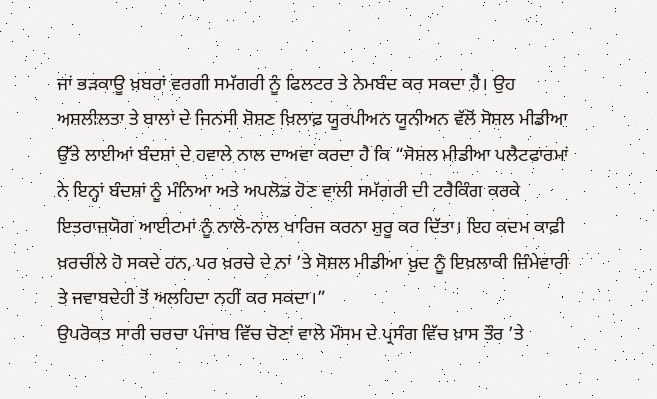ਜਾਂ ਭੜਕਾਊ ਖ਼ਬਰਾਂ ਵਰਗੀ ਸਮੱਗਰੀ ਨੂੰ ਫਿਲਟਰ ਤੇ ਨੇਮਬੰਦ ਕਰ ਸਕਦਾ ਹੈ। ਉਹ ਅਸ਼ਲੀਲਤਾ ਤੇ ਬਾਲਾਂ ਦੇ ਜਿਨਸੀ ਸ਼ੋਸ਼ਣ ਖ਼ਿਲਾਫ਼ ਯੂਰਪੀਅਨ ਯੂਨੀਅਨ ਵੱਲੋਂ ਸੋਸ਼ਲ ਮੀਡੀਆ ਉੱਤੇ ਲਾਈਆਂ ਬੰਦਸ਼ਾਂ ਦੇ ਹਵਾਲੇ ਨਾਲ ਦਾਅਵਾ ਕਰਦਾ ਹੈ ਕਿ “ਸੋਸ਼ਲ ਮੀਡੀਆ ਪਲੈਟਫਾਰਮਾਂ ਨੇ ਇਨ੍ਹਾਂ ਬੰਦਸ਼ਾਂ ਨੂੰ ਮੰਨਿਆ ਅਤੇ ਅਪਲੋਡ ਹੋਣ ਵਾਲੀ ਸਮੱਗਰੀ ਦੀ ਟਰੈਕਿੰਗ ਕਰਕੇ ਇਤਰਾਜ਼ਯੋਗ ਆਈਟਮਾਂ ਨੂੰ ਨਾਲੋ-ਨਾਲ ਖਾਰਿਜ ਕਰਨਾ ਸ਼ੁਰੂ ਕਰ ਦਿੱਤਾ। ਇਹ ਕਦਮ ਕਾਫ਼ੀ ਖ਼ਰਚੀਲੇ ਹੋ ਸਕਦੇ ਹਨ, ਪਰ ਖ਼ਰਚੇ ਦੇ ਨਾਂ ’ਤੇ ਸੋਸ਼ਲ ਮੀਡੀਆ ਖ਼ੁਦ ਨੂੰ ਇਖ਼ਲਾਕੀ ਜ਼ਿੰਮੇਵਾਰੀ ਤੇ ਜਵਾਬਦੇਹੀ ਤੋਂ ਅਲਹਿਦਾ ਨਹੀਂ ਕਰ ਸਕਦਾ।”
ਉਪਰੋਕਤ ਸਾਰੀ ਚਰਚਾ ਪੰਜਾਬ ਵਿੱਚ ਚੋਣਾਂ ਵਾਲੇ ਮੌਸਮ ਦੇ ਪ੍ਰਸੰਗ ਵਿੱਚ ਖ਼ਾਸ ਤੌਰ ’ਤੇ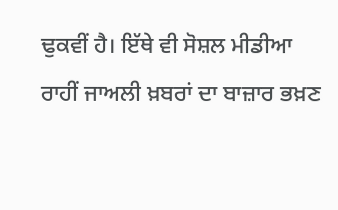ਢੁਕਵੀਂ ਹੈ। ਇੱਥੇ ਵੀ ਸੋਸ਼ਲ ਮੀਡੀਆ ਰਾਹੀਂ ਜਾਅਲੀ ਖ਼ਬਰਾਂ ਦਾ ਬਾਜ਼ਾਰ ਭਖ਼ਣ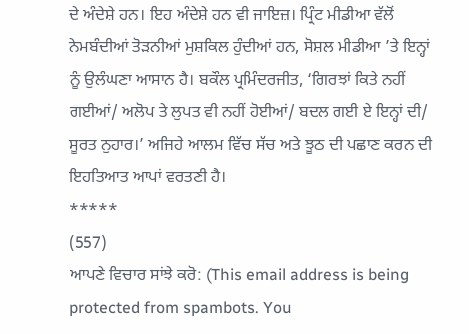ਦੇ ਅੰਦੇਸ਼ੇ ਹਨ। ਇਹ ਅੰਦੇਸ਼ੇ ਹਨ ਵੀ ਜਾਇਜ਼। ਪ੍ਰਿੰਟ ਮੀਡੀਆ ਵੱਲੋਂ ਨੇਮਬੰਦੀਆਂ ਤੋੜਨੀਆਂ ਮੁਸ਼ਕਿਲ ਹੁੰਦੀਆਂ ਹਨ, ਸੋਸ਼ਲ ਮੀਡੀਆ ’ਤੇ ਇਨ੍ਹਾਂ ਨੂੰ ਉਲੰਘਣਾ ਆਸਾਨ ਹੈ। ਬਕੌਲ ਪ੍ਰਮਿੰਦਰਜੀਤ, ‘ਗਿਰਝਾਂ ਕਿਤੇ ਨਹੀਂ ਗਈਆਂ/ ਅਲੋਪ ਤੇ ਲੁਪਤ ਵੀ ਨਹੀਂ ਹੋਈਆਂ/ ਬਦਲ ਗਈ ਏ ਇਨ੍ਹਾਂ ਦੀ/ ਸੂਰਤ ਨੁਹਾਰ।’ ਅਜਿਹੇ ਆਲਮ ਵਿੱਚ ਸੱਚ ਅਤੇ ਝੂਠ ਦੀ ਪਛਾਣ ਕਰਨ ਦੀ ਇਹਤਿਆਤ ਆਪਾਂ ਵਰਤਣੀ ਹੈ।
*****
(557)
ਆਪਣੇ ਵਿਚਾਰ ਸਾਂਝੇ ਕਰੋ: (This email address is being protected from spambots. You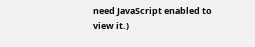need JavaScript enabled to view it.)